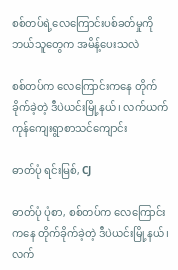စစ်တပ်ရဲ့လေကြောင်းပစ်ခတ်မှုကို ဘယ်သူတွေက အမိန့်ပေးသလဲ

စစ်တပ်က လေကြောင်းကနေ တိုက်ခိုက်ခဲ့တဲ့ ဒီပဲယင်းမြို့နယ်၊ လက်ယက်ကုန်ကျေးရွာစာသင်ကျောင်း

ဓာတ်ပုံ ရင်းမြစ်, CJ

ဓာတ်ပုံ ပုံစာ, စစ်တပ်က လေကြောင်းကနေ တိုက်ခိုက်ခဲ့တဲ့ ဒီပဲယင်းမြို့နယ်၊ လက်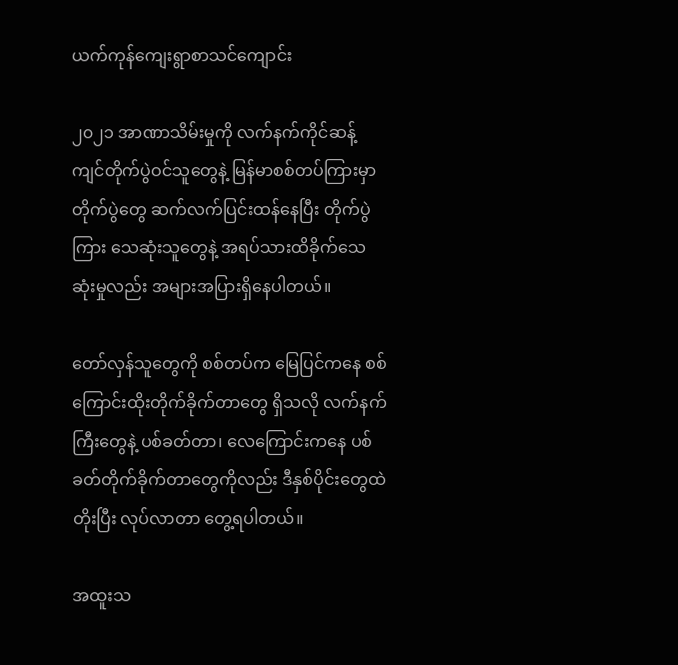ယက်ကုန်ကျေးရွာစာသင်ကျောင်း

၂၀၂၁ အာဏာသိမ်းမှုကို လက်နက်ကိုင်ဆန့်ကျင်တိုက်ပွဲဝင်သူတွေနဲ့ မြန်မာစစ်တပ်ကြားမှာ တိုက်ပွဲတွေ ဆက်လက်ပြင်းထန်နေပြီး တိုက်ပွဲကြား သေဆုံးသူတွေနဲ့ အရပ်သားထိခိုက်သေဆုံးမှုလည်း အများအပြားရှိနေပါတယ်။

တော်လှန်သူတွေကို စစ်တပ်က မြေပြင်ကနေ စစ်ကြောင်းထိုးတိုက်ခိုက်တာတွေ ရှိသလို လက်နက်ကြီးတွေနဲ့ ပစ်ခတ်တာ၊ လေကြောင်းကနေ ပစ်ခတ်တိုက်ခိုက်တာတွေကိုလည်း ဒီနှစ်ပိုင်းတွေထဲတိုးပြီး လုပ်လာတာ တွေ့ရပါတယ်။

အထူးသ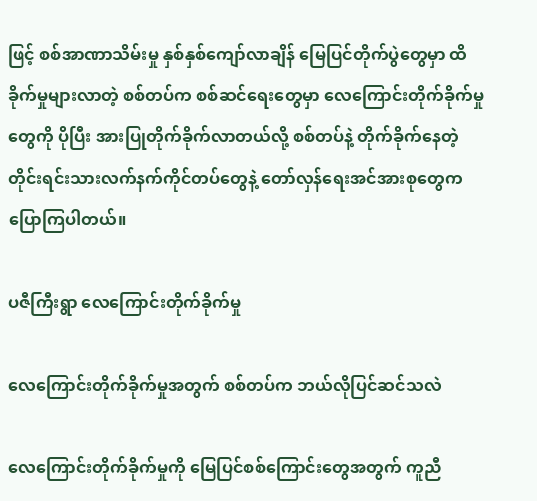ဖြင့် စစ်အာဏာသိမ်းမှု နှစ်နှစ်ကျော်လာချိန် မြေပြင်တိုက်ပွဲတွေမှာ ထိခိုက်မှုများလာတဲ့ စစ်တပ်က စစ်ဆင်ရေးတွေမှာ လေကြောင်းတိုက်ခိုက်မှုတွေကို ပိုပြီး အားပြုတိုက်ခိုက်လာတယ်လို့ စစ်တပ်နဲ့ တိုက်ခိုက်နေတဲ့ တိုင်းရင်းသားလက်နက်ကိုင်တပ်တွေနဲ့ တော်လှန်ရေးအင်အားစုတွေကပြောကြပါတယ်။

ပဇီကြီးရွာ လေကြောင်းတိုက်ခိုက်မှု

လေကြောင်းတိုက်ခိုက်မှုအတွက် စစ်တပ်က ဘယ်လိုပြင်ဆင်သလဲ

လေကြောင်းတိုက်ခိုက်မှုကို မြေပြင်စစ်ကြောင်းတွေအတွက် ကူညီ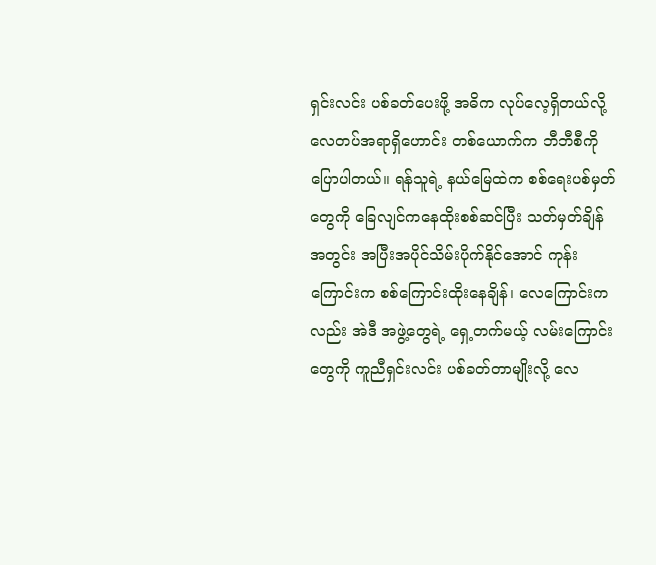ရှင်းလင်း ပစ်ခတ်ပေးဖို့ အဓိက လုပ်လေ့ရှိတယ်လို့ လေတပ်အရာရှိဟောင်း တစ်ယောက်က ဘီဘီစီကို ပြောပါတယ်။ ရန်သူရဲ့ နယ်မြေထဲက စစ်ရေးပစ်မှတ်တွေကို ခြေလျင်ကနေထိုးစစ်ဆင်ပြီး သတ်မှတ်ချိန်အတွင်း အပြီးအပိုင်သိမ်းပိုက်နိုင်အောင် ကုန်းကြောင်းက စစ်ကြောင်းထိုးနေချိန်၊ လေကြောင်းကလည်း အဲဒီ အဖွဲ့တွေရဲ့ ရှေ့တက်မယ့် လမ်းကြောင်းတွေကို ကူညီရှင်းလင်း ပစ်ခတ်တာမျိုးလို့ လေ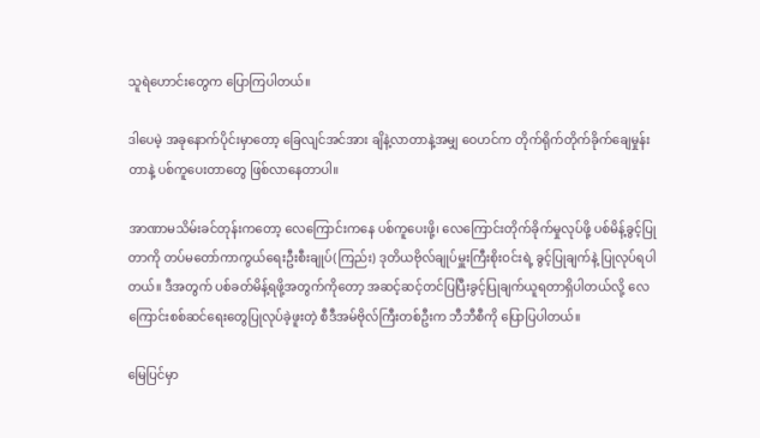သူရဲဟောင်းတွေက ပြောကြပါတယ်။

ဒါပေမဲ့ အခုနောက်ပိုင်းမှာတော့ ခြေလျင်အင်အား ချိနဲ့လာတာနဲ့အမျှ ဝေဟင်က တိုက်ရိုက်တိုက်ခိုက်ချေမှုန်းတာနဲ့ ပစ်ကူပေးတာတွေ ဖြစ်လာနေတာပါ။

အာဏာမသိမ်းခင်တုန်းကတော့ လေကြောင်းကနေ ပစ်ကူပေးဖို့၊ လေကြောင်းတိုက်ခိုက်မှုလုပ်ဖို့ ပစ်မိန့်ခွင့်ပြုတာကို တပ်မတော်ကာကွယ်ရေးဦးစီးချုပ်(ကြည်း) ဒုတိယဗိုလ်ချုပ်မှူးကြီးစိုးဝင်းရဲ့ ခွင့်ပြုချက်နဲ့ ပြုလုပ်ရပါတယ်။ ဒီအတွက် ပစ်ခတ်မိန့်ရဖို့အတွက်ကိုတော့ အဆင့်ဆင့်တင်ပြပြီးခွင့်ပြုချက်ယူရတာရှိပါတယ်လို့ လေကြောင်းစစ်ဆင်ရေးတွေပြုလုပ်ခဲ့ဖူးတဲ့ စီဒီအမ်ဗိုလ်ကြီးတစ်ဦးက ဘီဘီစီကို ပြောပြပါတယ်။

မြေပြင်မှာ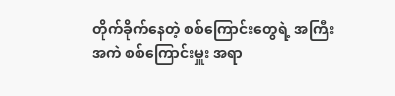တိုက်ခိုက်နေတဲ့ စစ်ကြောင်းတွေရဲ့ အကြီးအကဲ စစ်ကြောင်းမှူး အရာ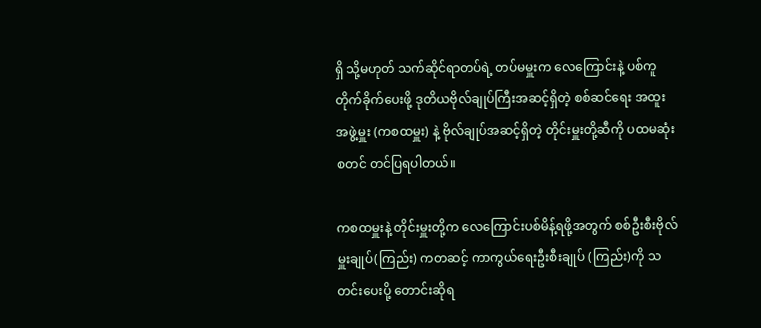ရှိ သို့မဟုတ် သက်ဆိုင်ရာတပ်ရဲ့ တပ်မမှူးက လေကြောင်းနဲ့ ပစ်ကူ တိုက်ခိုက်ပေးဖို့ ဒုတိယဗိုလ်ချုပ်ကြီးအဆင့်ရှိတဲ့ စစ်ဆင်ရေး အထူးအဖွဲ့မှူး (ကစထမှူး) နဲ့ ဗိုလ်ချုပ်အဆင့်ရှိတဲ့ တိုင်းမှူးတို့ဆီကို ပထမဆုံး စတင် တင်ပြရပါတယ်။

ကစထမှူးနဲ့ တိုင်းမှူးတို့က လေကြောင်းပစ်မိန့်ရဖို့အတွက် စစ်ဦးစီးဗိုလ်မှူးချုပ်(ကြည်း) ကတဆင့် ကာကွယ်ရေးဦးစီးချုပ် (ကြည်း)ကို သတင်းပေးပို့ တောင်းဆိုရ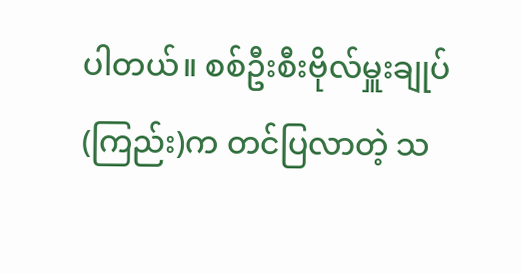ပါတယ်။ စစ်ဦးစီးဗိုလ်မှူးချုပ်(ကြည်း)က တင်ပြလာတဲ့ သ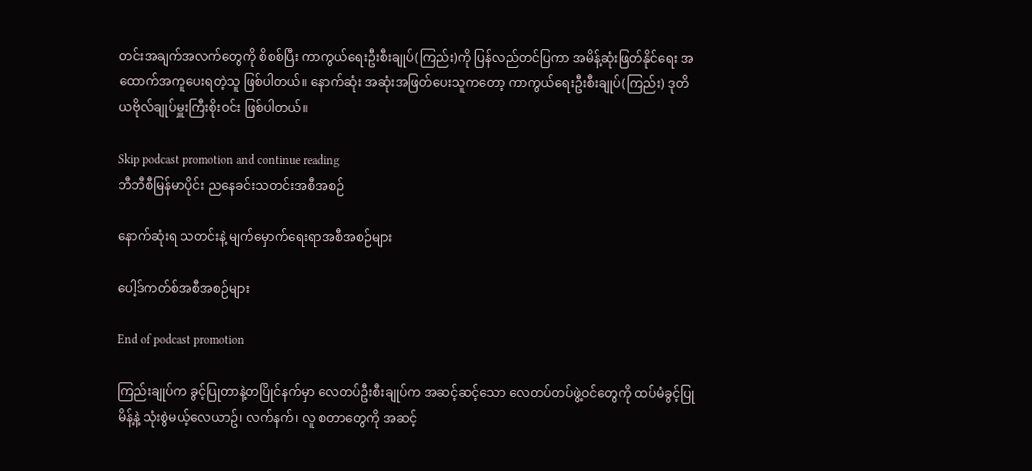တင်းအချက်အလက်တွေကို စိစစ်ပြီး ကာကွယ်ရေးဦးစီးချုပ်(ကြည်း)ကို ပြန်လည်တင်ပြကာ အမိန့်ဆုံးဖြတ်နိုင်ရေး အထောက်အကူပေးရတဲ့သူ ဖြစ်ပါတယ်။ နောက်ဆုံး အဆုံးအဖြတ်ပေးသူကတော့ ကာကွယ်ရေးဦးစီးချုပ်(ကြည်း) ဒုတိယဗိုလ်ချုပ်မှူးကြီးစိုးဝင်း ဖြစ်ပါတယ်။

Skip podcast promotion and continue reading
ဘီဘီစီမြန်မာပိုင်း ညနေခင်းသတင်းအစီအစဉ်

နောက်ဆုံးရ သတင်းနဲ့ မျက်မှောက်ရေးရာအစီအစဉ်များ

ပေါ့ဒ်ကတ်စ်အစီအစဉ်များ

End of podcast promotion

ကြည်းချုပ်က ခွင့်ပြုတာနဲ့တပြိုင်နက်မှာ လေတပ်ဦးစီးချုပ်က အဆင့်ဆင့်သော လေတပ်တပ်ဖွဲ့ဝင်တွေကို ထပ်မံခွင့်ပြုမိန့်နဲ့ သုံးစွဲမယ့်လေယာဥ်၊ လက်နက်၊ လူ စတာတွေကို အဆင့်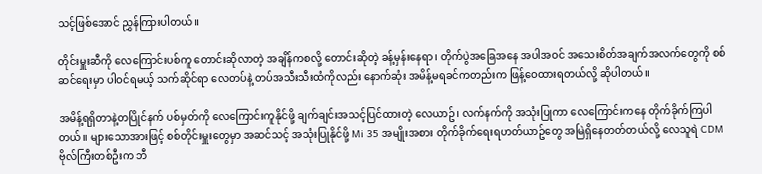သင့်ဖြစ်အောင် ညွှန်ကြားပါတယ်။

တိုင်းမှူးဆီကို လေကြောင်းပစ်ကူ တောင်းဆိုလာတဲ့ အချိန်ကစလို့ တောင်းဆိုတဲ့ ခန့်မှန်းနေရာ၊ တိုက်ပွဲအခြေအနေ အပါအဝင် အသေးစိတ်အချက်အလက်တွေကို စစ်ဆင်ရေးမှာ ပါဝင်ရမယ့် သက်ဆိုင်ရာ လေတပ်နဲ့ တပ်အသီးသီးထံကိုလည်း နောက်ဆုံး အမိန့်မရခင်ကတည်းက ဖြန့်ဝေထားရတယ်လို့ ဆိုပါတယ်။

အမိန့်ရရှိတာနဲ့တပြိုင်နက် ပစ်မှတ်ကို လေကြောင်းကူနိုင်ဖို့ ချက်ချင်းအသင့်ပြင်ထားတဲ့ လေယာဥ်၊ လက်နက်ကို အသုံးပြုကာ လေကြောင်းကနေ တိုက်ခိုက်ကြပါတယ်။ များသောအားဖြင့် စစ်တိုင်းမှူးတွေမှာ အဆင်သင့် အသုံးပြုနိုင်ဖို့ Mi 35 အမျိုးအစား တိုက်ခိုက်ရေးရဟတ်ယာဥ်တွေ အမြဲရှိနေတတ်တယ်လို့ လေသူရဲ CDM ဗိုလ်ကြီးတစ်ဦးက ဘီ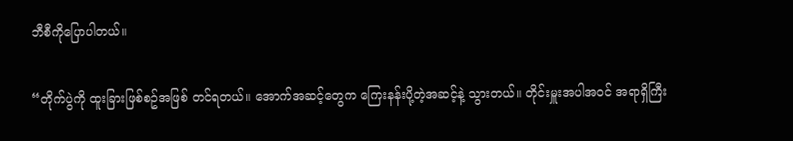ဘီစီကိုပြောပါတယ်။

“တိုက်ပွဲကို ထူးခြားဖြစ်စဥ်အဖြစ် တင်ရတယ်။ အောက်အဆင့်တွေက ကြေးနန်းပို့တဲ့အဆင့်နဲ့ သွားတယ်။ တိုင်းမှူးအပါအဝင် အရာရှိကြီး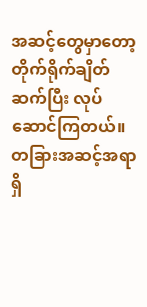အဆင့်တွေမှာတော့ တိုက်ရိုက်ချိတ်ဆက်ပြီး လုပ်ဆောင်ကြတယ်။ တခြားအဆင့်အရာရှိ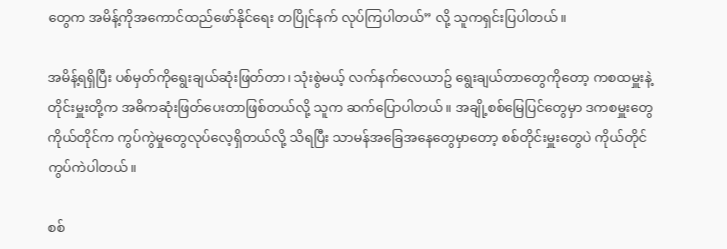တွေက အမိန့်ကိုအကောင်ထည်ဖော်နိုင်ရေး တပြိုင်နက် လုပ်ကြပါတယ်” လို့ သူကရှင်းပြပါတယ်။

အမိန့်ရရှိပြီး ပစ်မှတ်ကိုရွေးချယ်ဆုံးဖြတ်တာ၊ သုံးစွဲမယ့် လက်နက်လေယာဥ် ရွေးချယ်တာတွေကိုတော့ ကစထမှူးနဲ့ တိုင်းမှူးတို့က အဓိကဆုံးဖြတ်ပေးတာဖြစ်တယ်လို့ သူက ဆက်ပြောပါတယ်။ အချို့စစ်မြေပြင်တွေမှာ ဒကစမှူးတွေကိုယ်တိုင်က ကွပ်ကွဲမှုတွေလုပ်လေ့ရှိတယ်လို့ သိရပြီး သာမန်အခြေအနေတွေမှာတော့ စစ်တိုင်းမှူးတွေပဲ ကိုယ်တိုင်ကွပ်ကဲပါတယ်။

စစ်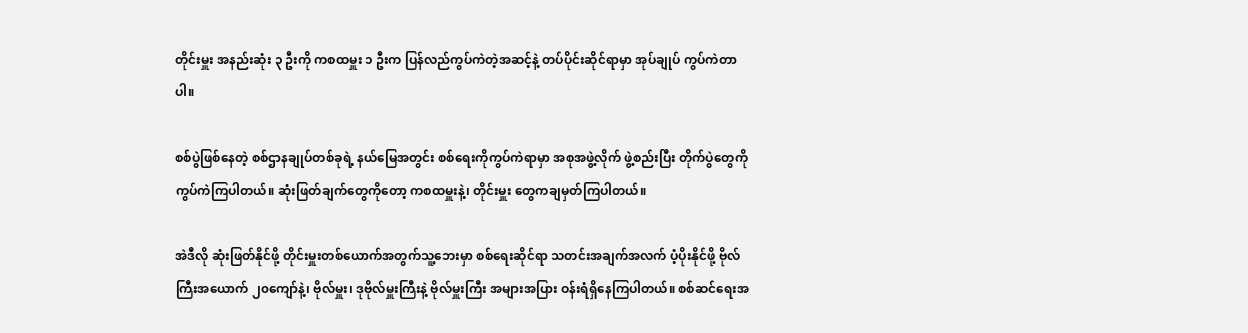တိုင်းမှူး အနည်းဆုံး ၃ ဦးကို ကစထမှူး ၁ ဦးက ပြန်လည်ကွပ်ကဲတဲ့အဆင့်နဲ့ တပ်ပိုင်းဆိုင်ရာမှာ အုပ်ချုပ် ကွပ်ကဲတာပါ။

စစ်ပွဲဖြစ်နေတဲ့ စစ်ဌာနချုပ်တစ်ခုရဲ့ နယ်မြေအတွင်း စစ်ရေးကိုကွပ်ကဲရာမှာ အစုအဖွဲ့လိုက် ဖွဲ့စည်းပြီး တိုက်ပွဲတွေကို ကွပ်ကဲကြပါတယ်။ ဆုံးဖြတ်ချက်တွေကိုတော့ ကစထမှူးနဲ့၊ တိုင်းမှူး တွေကချမှတ်ကြပါတယ်။

အဲဒီလို ဆုံးဖြတ်နိုင်ဖို့ တိုင်းမှူးတစ်ယောက်အတွက်သူ့ဘေးမှာ စစ်ရေးဆိုင်ရာ သတင်းအချက်အလက် ပံ့ပိုးနိုင်ဖို့ ဗိုလ်ကြီးအယောက် ၂၀ကျော်နဲ့၊ ဗိုလ်မှူး၊ ဒုဗိုလ်မှူးကြီးနဲ့ ဗိုလ်မှူးကြီး အများအပြား ဝန်းရံရှိနေကြပါတယ်။ စစ်ဆင်ရေးအ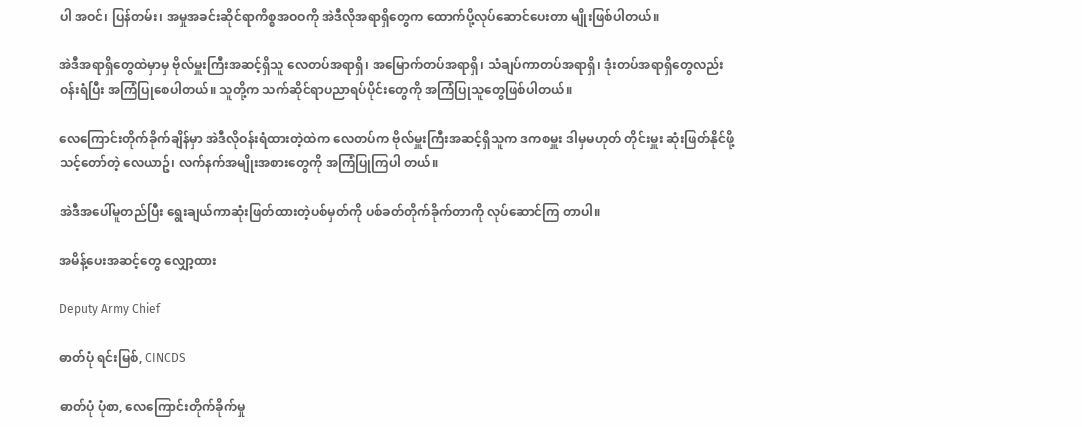ပါ အဝင်၊ ပြန်တမ်း၊ အမှုအခင်းဆိုင်ရာကိစ္စအဝဝကို အဲဒီလိုအရာရှိတွေက ထောက်ပို့လုပ်ဆောင်ပေးတာ မျိုးဖြစ်ပါတယ်။

အဲဒီအရာရှိတွေထဲမှာမှ ဗိုလ်မှူးကြီးအဆင့်ရှိသူ လေတပ်အရာရှိ၊ အမြောက်တပ်အရာရှိ၊ သံချပ်ကာတပ်အရာရှိ၊ ဒုံးတပ်အရာရှိတွေလည်း ဝန်းရံပြီး အကြံပြုစေပါတယ်။ သူတို့က သက်ဆိုင်ရာပညာရပ်ပိုင်းတွေကို အကြံပြုသူတွေဖြစ်ပါတယ်။

လေကြောင်းတိုက်ခိုက်ချိန်မှာ အဲဒီလိုဝန်းရံထားတဲ့ထဲက လေတပ်က ဗိုလ်မှူးကြီးအဆင့်ရှိသူက ဒကစမှူး ဒါမှမဟုတ် တိုင်းမှူး ဆုံးဖြတ်နိုင်ဖို့ သင့်တော်တဲ့ လေယာဥ်၊ လက်နက်အမျိုးအစားတွေကို အကြံပြုကြပါ တယ်။

အဲဒီအပေါ်မူတည်ပြီး ရွေးချယ်ကာဆုံးဖြတ်ထားတဲ့ပစ်မှတ်ကို ပစ်ခတ်တိုက်ခိုက်တာကို လုပ်ဆောင်ကြ တာပါ။

အမိန့်ပေးအဆင့်တွေ လျှော့ထား

Deputy Army Chief

ဓာတ်ပုံ ရင်းမြစ်, CINCDS

ဓာတ်ပုံ ပုံစာ, လေကြောင်းတိုက်ခိုက်မှု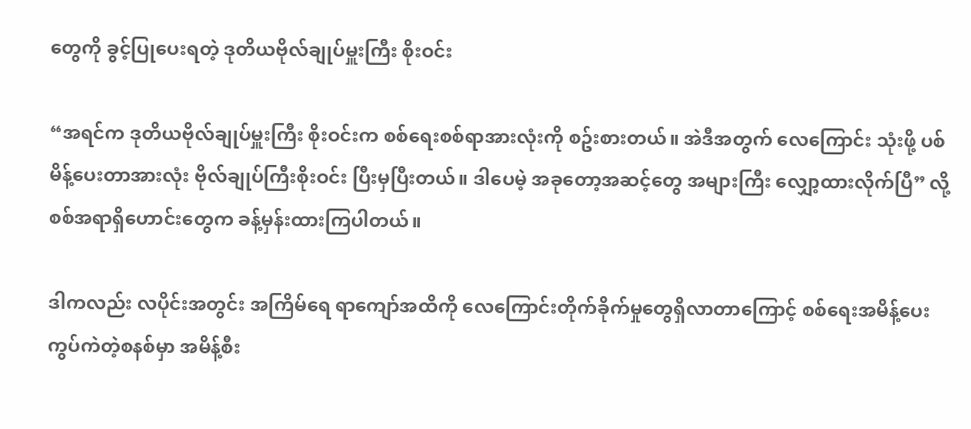တွေကို ခွင့်ပြုပေးရတဲ့ ဒုတိယဗိုလ်ချုပ်မှူးကြီး စိုးဝင်း

“အရင်က ဒုတိယဗိုလ်ချုပ်မှူးကြီး စိုးဝင်းက စစ်ရေးစစ်ရာအားလုံးကို စဥ်းစားတယ်။ အဲဒီအတွက် လေကြောင်း သုံးဖို့ ပစ်မိန့်ပေးတာအားလုံး ဗိုလ်ချုပ်ကြီးစိုးဝင်း ပြီးမှပြီးတယ်။ ဒါပေမဲ့ အခုတော့အဆင့်တွေ အများကြီး လျှော့ထားလိုက်ပြီ” လို့ စစ်အရာရှိဟောင်းတွေက ခန့်မှန်းထားကြပါတယ်။

ဒါကလည်း လပိုင်းအတွင်း အကြိမ်ရေ ရာကျော်အထိကို လေကြောင်းတိုက်ခိုက်မှုတွေရှိလာတာကြောင့် စစ်ရေးအမိန့်ပေးကွပ်ကဲတဲ့စနစ်မှာ အမိန့်စီး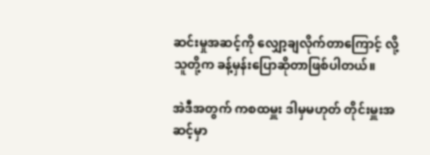ဆင်းမှုအဆင့်ကို လျှော့ချလိုက်တာကြောင့် လို့ သူတို့က ခန့်မှန်းပြောဆိုတာဖြစ်ပါတယ်။

အဲဒီအတွက် ကစထမှူး ဒါမှမဟုတ် တိုင်းမှူးအဆင့်မှာ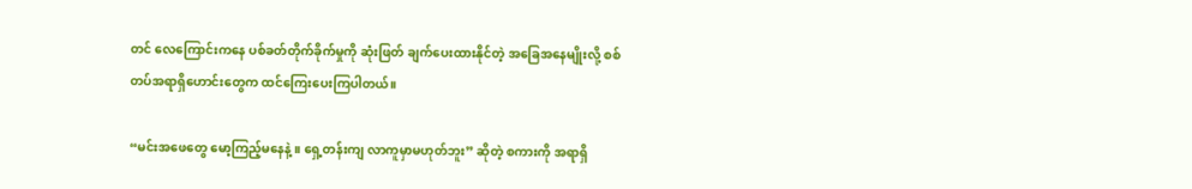တင် လေကြောင်းကနေ ပစ်ခတ်တိုက်ခိုက်မှုကို ဆုံးဖြတ် ချက်ပေးထားနိုင်တဲ့ အခြေအနေမျိုးလို့ စစ်တပ်အရာရှိဟောင်းတွေက ထင်ကြေးပေးကြပါတယ်။

“မင်းအဖေတွေ မော့ကြည့်မနေနဲ့ ။ ရှေ့တန်းကျ လာကူမှာမဟုတ်ဘူး” ဆိုတဲ့ စကားကို အရာရှိ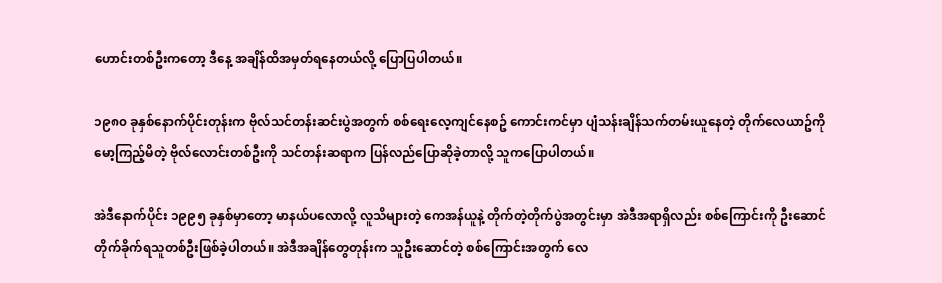ဟောင်းတစ်ဦးကတော့ ဒီနေ့ အချိန်ထိအမှတ်ရနေတယ်လို့ ပြောပြပါတယ်။

၁၉၈၀ ခုနှစ်နောက်ပိုင်းတုန်းက ဗိုလ်သင်တန်းဆင်းပွဲအတွက် စစ်ရေးလေ့ကျင်နေစဥ် ကောင်းကင်မှာ ပျံသန်းချိန်သက်တမ်းယူနေတဲ့ တိုက်လေယာဥ်ကို မော့ကြည့်မိတဲ့ ဗိုလ်လောင်းတစ်ဦးကို သင်တန်းဆရာက ပြန်လည်ပြောဆိုခဲ့တာလို့ သူကပြောပါတယ်။

အဲဒီနောက်ပိုင်း ၁၉၉၅ ခုနှစ်မှာတော့ မာနယ်ပလောလို့ လူသိများတဲ့ ကေအန်ယူနဲ့ တိုက်တဲ့တိုက်ပွဲအတွင်းမှာ အဲဒီအရာရှိလည်း စစ်ကြောင်းကို ဦးဆောင်တိုက်ခိုက်ရသူတစ်ဦးဖြစ်ခဲ့ပါတယ်။ အဲဒီအချိန်တွေတုန်းက သူဦးဆောင်တဲ့ စစ်ကြောင်းအတွက် လေ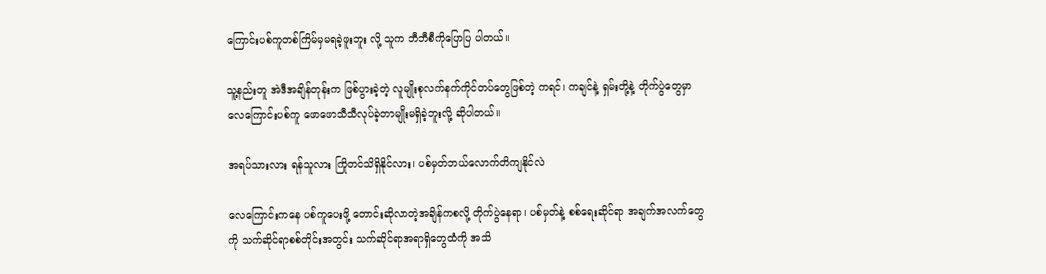ကြောင်းပစ်ကူတစ်ကြိမ်မှမရခဲ့ဖူးဘူး လို့ သူက ဘီဘီစီကိုပြောပြ ပါတယ်။

သူ့နည်းတူ အဲဒီအချိန်တုန်းက ဖြစ်ပွားခဲ့တဲ့ လူမျိုးစုလက်နက်ကိုင်တပ်တွေဖြစ်တဲ့ ကရင်၊ ကချင်နဲ့ ရှမ်းတို့နဲ့ တိုက်ပွဲတွေမှာ လေကြောင်းပစ်ကူ ဖောဖောသီသီလုပ်ခဲ့တာမျိုးမရှိခဲ့ဘူးလို့ ဆိုပါတယ်။

အရပ်သားလား ရန်သူလား ကြိုတင်သိရှိနိုင်လား၊ ပစ်မှတ်ဘယ်လောက်တိကျနိုင်လဲ

လေကြောင်းကနေ ပစ်ကူပေးဖို့ တောင်းဆိုလာတဲ့အချိန်ကစလို့ တိုက်ပွဲနေရာ၊ ပစ်မှတ်နဲ့ စစ်ရေးဆိုင်ရာ အချက်အလက်တွေကို သက်ဆိုင်ရာစစ်တိုင်းအတွင်း သက်ဆိုင်ရာအရာရှိတွေထံကို အသိ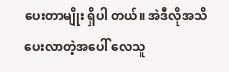ပေးတာမျိုး ရှိပါ တယ်။ အဲဒီလိုအသိပေးလာတဲ့အပေါ် လေသူ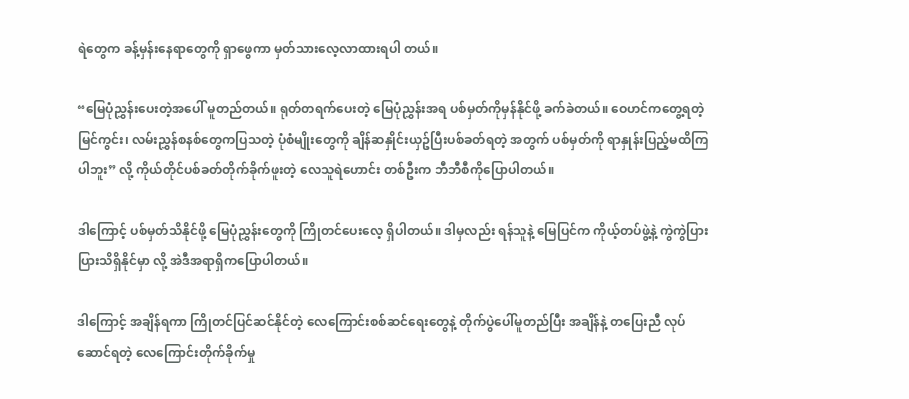ရဲတွေက ခန့်မှန်းနေရာတွေကို ရှာဖွေကာ မှတ်သားလေ့လာထားရပါ တယ်။

“မြေပုံညွှန်းပေးတဲ့အပေါ် မူတည်တယ်။ ရုတ်တရက်ပေးတဲ့ မြေပုံညွှန်းအရ ပစ်မှတ်ကိုမှန်နိုင်ဖို့ ခက်ခဲတယ်။ ဝေဟင်ကတွေ့ရတဲ့ မြင်ကွင်း၊ လမ်းညွှန်စနစ်တွေကပြသတဲ့ ပုံစံမျိုးတွေကို ချိန်ဆနှိုင်းယှဥ်ပြီးပစ်ခတ်ရတဲ့ အတွက် ပစ်မှတ်ကို ရာနှုန်းပြည့်မထိကြပါဘူး” လို့ ကိုယ်တိုင်ပစ်ခတ်တိုက်ခိုက်ဖူးတဲ့ လေသူရဲဟောင်း တစ်ဦးက ဘီဘီစီကိုပြောပါတယ်။

ဒါကြောင့် ပစ်မှတ်သိနိုင်ဖို့ မြေပုံညွှန်းတွေကို ကြိုတင်ပေးလေ့ ရှိပါတယ်။ ဒါမှလည်း ရန်သူနဲ့ မြေပြင်က ကိုယ့်တပ်ဖွဲ့နဲ့ ကွဲကွဲပြားပြားသိရှိနိုင်မှာ လို့ အဲဒီအရာရှိကပြောပါတယ်။

ဒါကြောင့် အချိန်ရကာ ကြိုတင်ပြင်ဆင်နိုင်တဲ့ လေကြောင်းစစ်ဆင်ရေးတွေနဲ့ တိုက်ပွဲပေါ်မူတည်ပြီး အချိန်နဲ့ တပြေးညီ လုပ်ဆောင်ရတဲ့ လေကြောင်းတိုက်ခိုက်မှု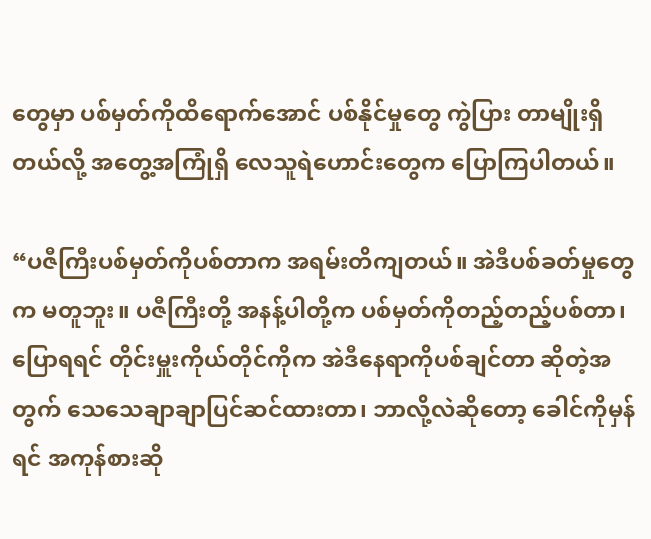တွေမှာ ပစ်မှတ်ကိုထိရောက်အောင် ပစ်နိုင်မှုတွေ ကွဲပြား တာမျိုးရှိတယ်လို့ အတွေ့အကြုံရှိ လေသူရဲဟောင်းတွေက ပြောကြပါတယ်။

“ပဇီကြီးပစ်မှတ်ကိုပစ်တာက အရမ်းတိကျတယ်။ အဲဒီပစ်ခတ်မှုတွေက မတူဘူး။ ပဇီကြီးတို့ အနန့်ပါတို့က ပစ်မှတ်ကိုတည့်တည့်ပစ်တာ၊ ပြောရရင် တိုင်းမှူးကိုယ်တိုင်ကိုက အဲဒီနေရာကိုပစ်ချင်တာ ဆိုတဲ့အတွက် သေသေချာချာပြင်ဆင်ထားတာ၊ ဘာလို့လဲဆိုတော့ ခေါင်ကိုမှန်ရင် အကုန်စားဆို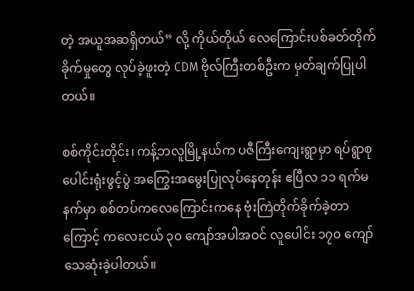တဲ့ အယူအဆရှိတယ်” လို့ ကိုယ်တိုယ် လေကြောင်းပစ်ခတ်တိုက်ခိုက်မှုတွေ လုပ်ခဲ့ဖူးတဲ့ CDM ဗိုလ်ကြီးတစ်ဦးက မှတ်ချက်ပြုပါတယ်။

စစ်ကိုင်းတိုင်း၊ ကန့်ဘလူမြို့နယ်က ပဇီကြီးကျေးရွာမှာ ရပ်ရွာစုပေါင်းရုံးဖွင့်ပွဲ အကြွေးအမွေးပြုလုပ်နေတုန်း ဧပြီလ ၁၁ ရက်မနက်မှာ စစ်တပ်ကလေကြောင်းကနေ ဗုံးကြဲတိုက်ခိုက်ခဲ့တာကြောင့် ကလေးငယ် ၃၀ ကျော်အပါအဝင် လူပေါင်း ၁၇၀ ကျော်သေဆုံးခဲ့ပါတယ်။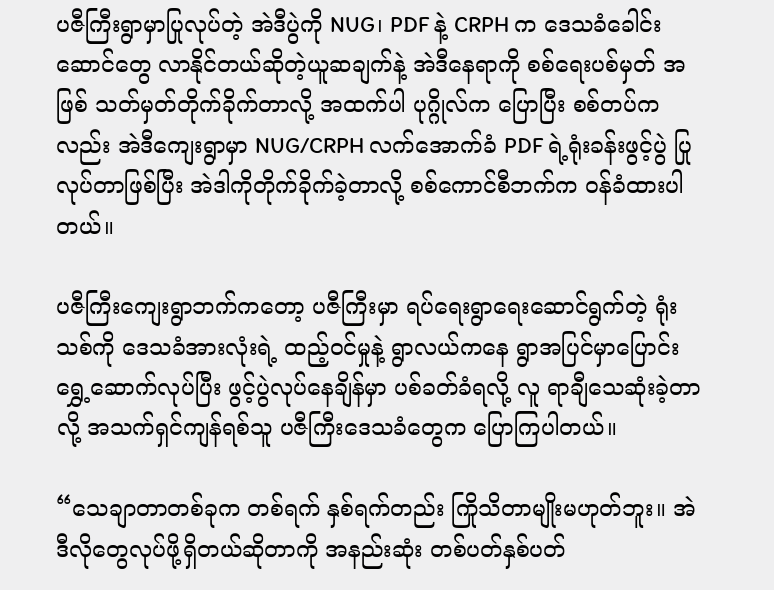ပဇီကြီးရွာမှာပြုလုပ်တဲ့ အဲဒီပွဲကို NUG၊ PDF နဲ့ CRPH က ဒေသခံခေါင်းဆောင်တွေ လာနိုင်တယ်ဆိုတဲ့ယူဆချက်နဲ့ အဲဒီနေရာကို စစ်ရေးပစ်မှတ် အဖြစ် သတ်မှတ်တိုက်ခိုက်တာလို့ အထက်ပါ ပုဂ္ဂိုလ်က ပြောပြီး စစ်တပ်ကလည်း အဲဒီကျေးရွာမှာ NUG/CRPH လက်အောက်ခံ PDF ရဲ့ရုံးခန်းဖွင့်ပွဲ ပြုလုပ်တာဖြစ်ပြီး အဲဒါကိုတိုက်ခိုက်ခဲ့တာလို့ စစ်ကောင်စီဘက်က ဝန်ခံထားပါတယ်။

ပဇီကြီးကျေးရွာဘက်ကတော့ ပဇီကြီးမှာ ရပ်ရေးရွာရေးဆောင်ရွက်တဲ့ ရုံးသစ်ကို ဒေသခံအားလုံးရဲ့ ထည့်ဝင်မှုနဲ့ ရွာလယ်ကနေ ရွာအပြင်မှာပြောင်းရွှေ့ဆောက်လုပ်ပြီး ဖွင့်ပွဲလုပ်နေချိန်မှာ ပစ်ခတ်ခံရလို့ လူ ရာချီသေဆုံးခဲ့တာလို့ အသက်ရှင်ကျန်ရစ်သူ ပဇီကြီးဒေသခံတွေက ပြောကြပါတယ်။

“သေချာတာတစ်ခုက တစ်ရက် နှစ်ရက်တည်း ကြိုသိတာမျိုးမဟုတ်ဘူး။ အဲဒီလိုတွေလုပ်ဖို့ရှိတယ်ဆိုတာကို အနည်းဆုံး တစ်ပတ်နှစ်ပတ်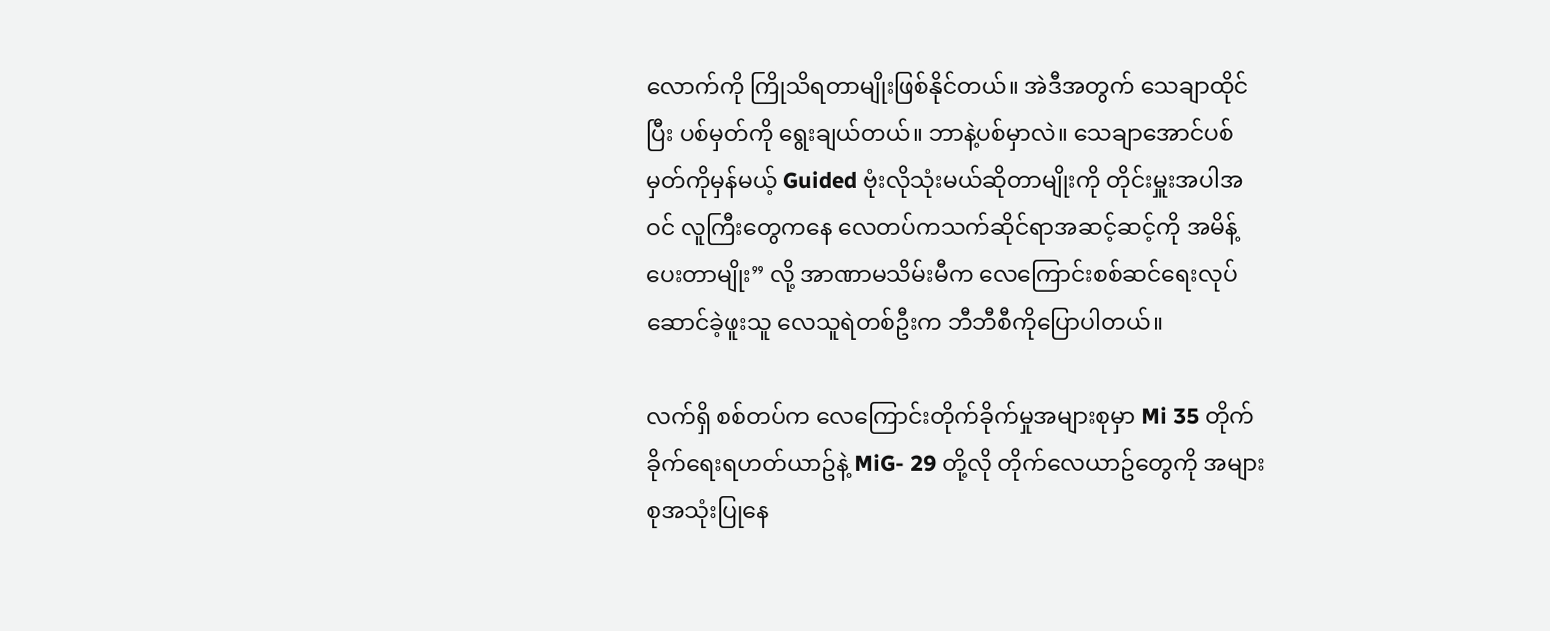လောက်ကို ကြိုသိရတာမျိုးဖြစ်နိုင်တယ်။ အဲဒီအတွက် သေချာထိုင်ပြီး ပစ်မှတ်ကို ရွေးချယ်တယ်။ ဘာနဲ့ပစ်မှာလဲ။ သေချာအောင်ပစ်မှတ်ကိုမှန်မယ့် Guided ဗုံးလိုသုံးမယ်ဆိုတာမျိုးကို တိုင်းမှူးအပါအဝင် လူကြီးတွေကနေ လေတပ်ကသက်ဆိုင်ရာအဆင့်ဆင့်ကို အမိန့်ပေးတာမျိုး” လို့ အာဏာမသိမ်းမီက လေကြောင်းစစ်ဆင်ရေးလုပ်ဆောင်ခဲ့ဖူးသူ လေသူရဲတစ်ဦးက ဘီဘီစီကိုပြောပါတယ်။

လက်ရှိ စစ်တပ်က လေကြောင်းတိုက်ခိုက်မှုအများစုမှာ Mi 35 တိုက်ခိုက်ရေးရဟတ်ယာဥ်နဲ့ MiG- 29 တို့လို တိုက်လေယာဥ်တွေကို အများစုအသုံးပြုနေ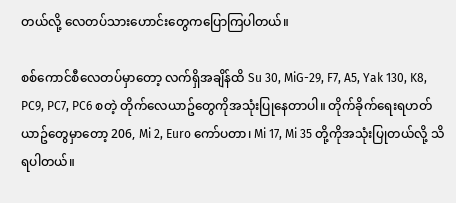တယ်လို့ လေတပ်သားဟောင်းတွေကပြောကြပါတယ်။

စစ်ကောင်စီလေတပ်မှာတော့ လက်ရှိအချိန်ထိ Su 30, MiG-29, F7, A5, Yak 130, K8, PC9, PC7, PC6 စတဲ့ တိုက်လေယာဥ်တွေကိုအသုံးပြုနေတာပါ။ တိုက်ခိုက်ရေးရဟတ်ယာဥ်တွေမှာတော့ 206, Mi 2, Euro ကော်ပတာ၊ Mi 17, Mi 35 တို့ကိုအသုံးပြုတယ်လို့ သိရပါတယ်။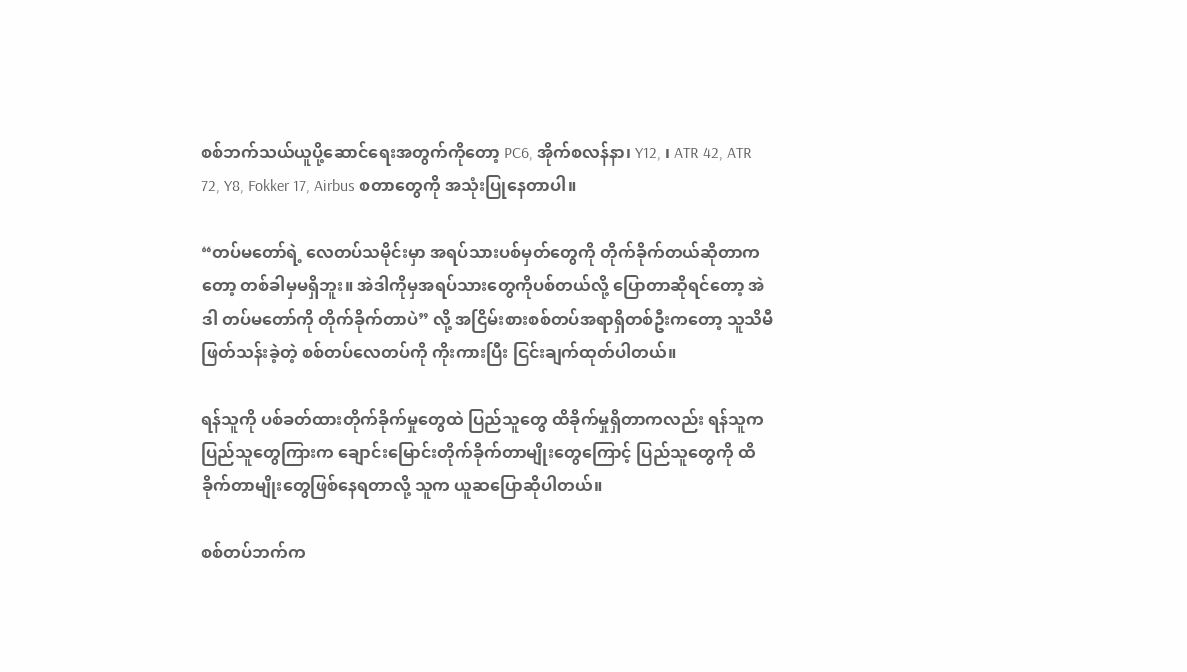စစ်ဘက်သယ်ယူပို့ဆောင်ရေးအတွက်ကိုတော့ PC6, အိုက်စလန်နာ၊ Y12, ၊ ATR 42, ATR 72, Y8, Fokker 17, Airbus စတာတွေကို အသုံးပြုနေတာပါ။

“တပ်မတော်ရဲ့ လေတပ်သမိုင်းမှာ အရပ်သားပစ်မှတ်တွေကို တိုက်ခိုက်တယ်ဆိုတာကတော့ တစ်ခါမှမရှိဘူး။ အဲဒါကိုမှအရပ်သားတွေကိုပစ်တယ်လို့ ပြောတာဆိုရင်တော့ အဲဒါ တပ်မတော်ကို တိုက်ခိုက်တာပဲ” လို့ အငြိမ်းစားစစ်တပ်အရာရှိတစ်ဦးကတော့ သူသိမီဖြတ်သန်းခဲ့တဲ့ စစ်တပ်လေတပ်ကို ကိုးကားပြီး ငြင်းချက်ထုတ်ပါတယ်။

ရန်သူကို ပစ်ခတ်ထားတိုက်ခိုက်မှုတွေထဲ ပြည်သူတွေ ထိခိုက်မှုရှိတာကလည်း ရန်သူကပြည်သူတွေကြားက ချောင်းမြောင်းတိုက်ခိုက်တာမျိုးတွေကြောင့်‌ ပြည်သူတွေကို ထိခိုက်တာမျိုး‌တွေဖြစ်နေရတာလို့ သူက ယူဆပြောဆိုပါတယ်။

စစ်တပ်ဘက်က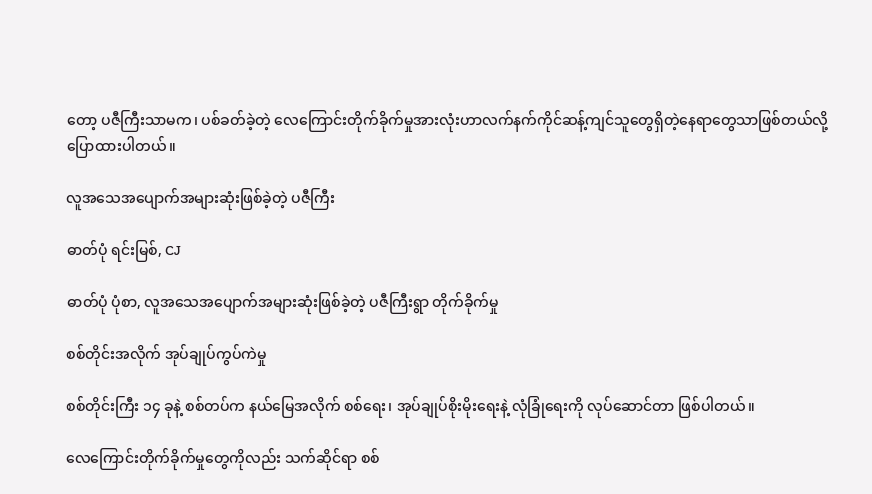တော့ ပဇီကြီးသာမက၊ ပစ်ခတ်ခဲ့တဲ့ လေကြောင်းတိုက်ခိုက်မှုအားလုံးဟာလက်နက်ကိုင်ဆန့်ကျင်သူတွေရှိတဲ့နေရာတွေသာဖြစ်တယ်လို့ ပြောထားပါတယ်။

လူအသေအပျောက်အများဆုံးဖြစ်ခဲ့တဲ့ ပဇီကြီး

ဓာတ်ပုံ ရင်းမြစ်, CJ

ဓာတ်ပုံ ပုံစာ, လူအသေအပျောက်အများဆုံးဖြစ်ခဲ့တဲ့ ပဇီကြီးရွာ တိုက်ခိုက်မှု

စစ်တိုင်းအလိုက် အုပ်ချုပ်ကွပ်ကဲမှု

စစ်တိုင်းကြီး ၁၄ ခုနဲ့ စစ်တပ်က နယ်မြေအလိုက် စစ်ရေး၊ အုပ်ချုပ်စိုးမိုးရေးနဲ့ လုံခြုံရေးကို လုပ်ဆောင်တာ ဖြစ်ပါတယ်။

လေကြောင်းတိုက်ခိုက်မှုတွေကိုလည်း သက်ဆိုင်ရာ စစ်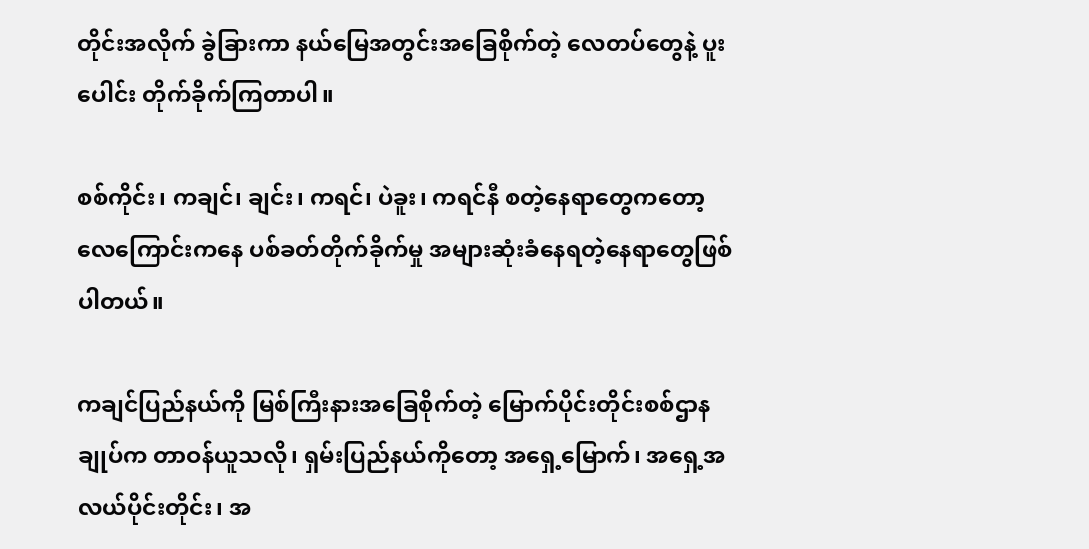တိုင်း‌အလိုက် ခွဲခြားကာ နယ်မြေအတွင်းအခြေစိုက်တဲ့ လေတပ်တွေနဲ့ ပူးပေါင်း တိုက်ခိုက်ကြတာပါ။

စစ်ကိုင်း၊ ကချင်၊ ချင်း၊ ကရင်၊ ပဲခူး၊ ကရင်နီ စတဲ့နေရာတွေကတော့ လေကြောင်းကနေ ပစ်ခတ်တိုက်ခိုက်မှု အများဆုံးခံနေရတဲ့နေရာတွေဖြစ်ပါတယ်။

ကချင်ပြည်နယ်ကို မြစ်ကြီးနားအခြေစိုက်တဲ့ မြောက်ပိုင်းတိုင်းစစ်ဌာနချုပ်က တာဝန်ယူသလို၊ ရှမ်းပြည်နယ်ကိုတော့ အရှေ့မြောက်၊ အရှေ့အလယ်ပိုင်းတိုင်း၊ အ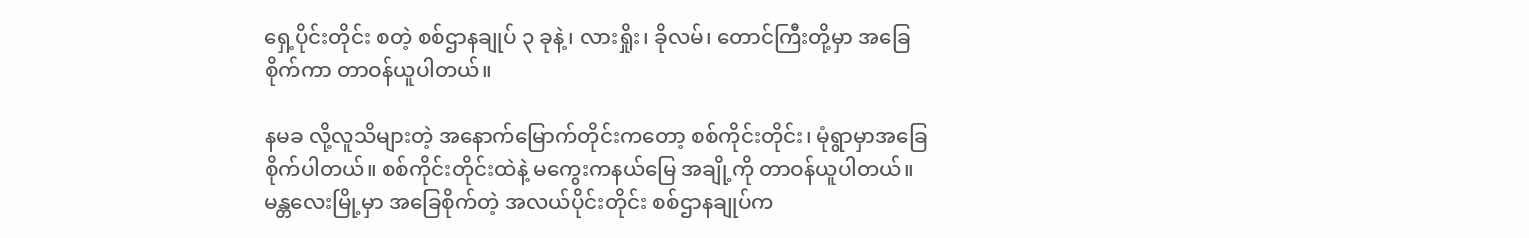ရှေ့ပိုင်းတိုင်း စတဲ့ စစ်ဌာနချုပ် ၃ ခုနဲ့၊ လားရှိုး၊ ခိုလမ်၊ တောင်ကြီးတို့မှာ အခြေစိုက်ကာ တာဝန်ယူပါတယ်။

နမခ လို့လူသိများတဲ့ အနောက်မြောက်တိုင်းကတော့ စစ်ကိုင်းတိုင်း၊ မုံရွာမှာအခြေစိုက်ပါတယ်။ စစ်ကိုင်းတိုင်းထဲနဲ့ မကွေးကနယ်မြေ အချို့ကို တာဝန်ယူပါတယ်။ မန္တလေးမြို့မှာ အခြေစိုက်တဲ့ အလယ်ပိုင်းတိုင်း စစ်ဌာနချုပ်က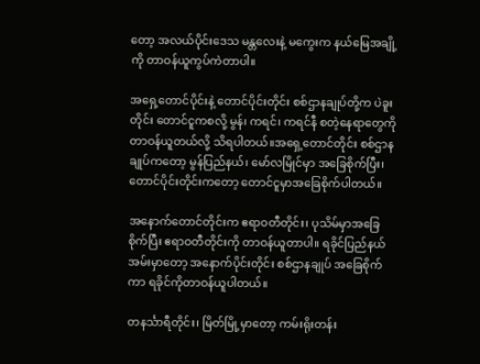တော့ အလယ်ပိုင်းဒေသ မန္တလေးနဲ့ မကွေးက နယ်မြေအချို့ကို တာဝန်ယူကွပ်ကဲတာပါ။

အရှေ့တောင်ပိုင်းနဲ့ တောင်ပိုင်းတိုင်း စစ်ဌာနချုပ်တို့က ပဲခူးတိုင်း တောင်ငူကစလို့ မွန်၊ ကရင်၊ ကရင်နီ စတဲ့နေရာတွေကို တာဝန်ယူတယ်လို့ သိရပါတယ်။အရှေ့တောင်တိုင်း စစ်ဌာနချုပ်ကတော့ မွန်ပြည်နယ်၊ မော်လမြိုင်မှာ အခြေစိုက်ပြီး၊ တောင်ပိုင်းတိုင်းကတော့ တောင်ငူမှာအခြေစိုက်ပါတယ်။

အနောက်တောင်တိုင်းက ဧရာဝတီတိုင်း၊ ပုသိမ်မှာအခြေစိုက်ပြီး ဧရာဝတီတိုင်းကို တာဝန်ယူတာပါ။ ရခိုင်ပြည်နယ် အမ်းမှာတော့ အနောက်ပိုင်းတိုင်း စစ်ဌာနချုပ် အခြေစိုက်ကာ ရခိုင်ကိုတာဝန်ယူပါတယ်။

တနင်္သာရီတိုင်း၊ မြိတ်မြို့မှာတော့ ကမ်းရိုးတန်း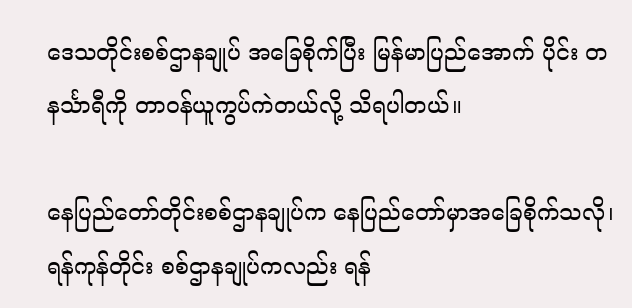ဒေသတိုင်းစစ်ဌာနချုပ် အခြေစိုက်ပြီး မြန်မာပြည်အောက် ပိုင်း တနင်္သာရီကို တာဝန်ယူကွပ်ကဲတယ်လို့ သိရပါတယ်။

နေပြည်တော်တိုင်းစစ်ဌာနချုပ်က နေပြည်တော်မှာအခြေစိုက်သလို၊ ရန်ကုန်တိုင်း စစ်ဌာနချုပ်ကလည်း ရန်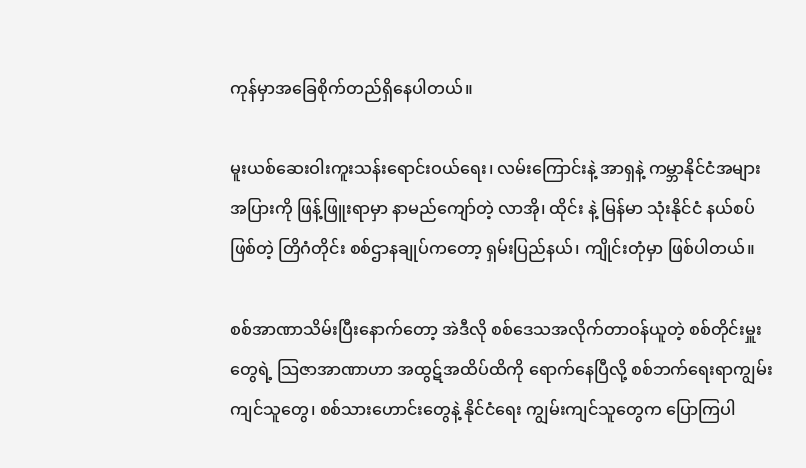ကုန်မှာအခြေစိုက်တည်ရှိနေပါတယ်။

မူးယစ်ဆေးဝါးကူးသန်းရောင်းဝယ်ရေး၊ လမ်းကြောင်းနဲ့ အာရှနဲ့ ကမ္ဘာနိုင်ငံအများအပြားကို ဖြန့်ဖြူးရာမှာ နာမည်ကျော်တဲ့ လာအို၊ ထိုင်း နဲ့ မြန်မာ သုံးနိုင်ငံ နယ်စပ်ဖြစ်တဲ့ တြိဂံတိုင်း စစ်ဌာနချုပ်ကတော့ ရှမ်းပြည်နယ်၊ ကျိုင်းတုံမှာ ဖြစ်ပါတယ်။

စစ်အာဏာသိမ်းပြီးနောက်တော့ အဲဒီလို စစ်ဒေသအလိုက်တာဝန်ယူတဲ့ စစ်တိုင်းမှူးတွေရဲ့ သြဇာအာဏာဟာ အထွဋ်အထိပ်ထိကို ရောက်နေပြီလို့ စစ်ဘက်ရေးရာကျွမ်းကျင်သူတွေ၊ စစ်သားဟောင်းတွေနဲ့ နိုင်ငံရေး ကျွမ်းကျင်သူတွေက ပြောကြပါ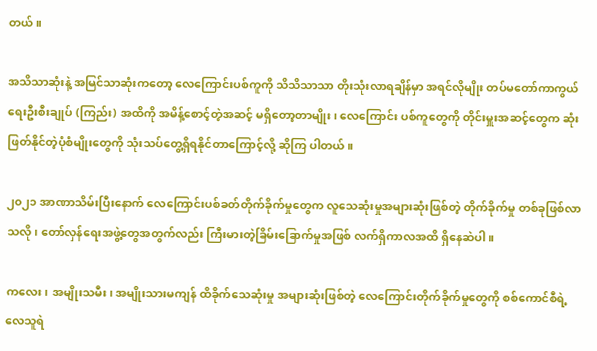တယ်။

အသိသာဆုံးနဲ့ အမြင်သာဆုံးကတော့ လေကြောင်းပစ်ကူကို သိသိသာသာ တိုးသုံးလာရချိန်မှာ အရင်လိုမျိုး တပ်မတော်ကာကွယ်ရေးဦးစီးချုပ် (ကြည်း) အထိကို အမိန့်စောင့်တဲ့အဆင့် မရှိတော့တာမျိုး၊ လေကြောင်း ပစ်ကူတွေကို တိုင်းမှူးအဆင့်တွေက ဆုံးဖြတ်နိုင်တဲ့ပုံစံမျိုးတွေကို သုံးသပ်တွေ့ရှိရနိုင်တာကြောင့်လို့ ဆိုကြ ပါတယ်။

၂၀၂၁ အာဏာသိမ်းပြီးနောက် လေကြောင်းပစ်ခတ်တိုက်ခိုက်မှုတွေက လူသေဆုံးမှုအများဆုံးဖြစ်တဲ့ တိုက်ခိုက်မှု တစ်ခုဖြစ်လာသလို၊ တော်လှန်ရေးအဖွဲ့တွေအတွက်လည်း ကြီးမားတဲ့ခြိမ်းခြောက်မှုအဖြစ် လက်ရှိကာလအထိ ရှိနေဆဲပါ။

ကလေး၊ အမျိုးသမီး၊ အမျိုးသားမကျန် ထိခိုက်သေဆုံးမှု အများဆုံးဖြစ်တဲ့ လေကြောင်းတိုက်ခိုက်မှုတွေကို စစ်ကောင်စီရဲ့ လေသူရဲ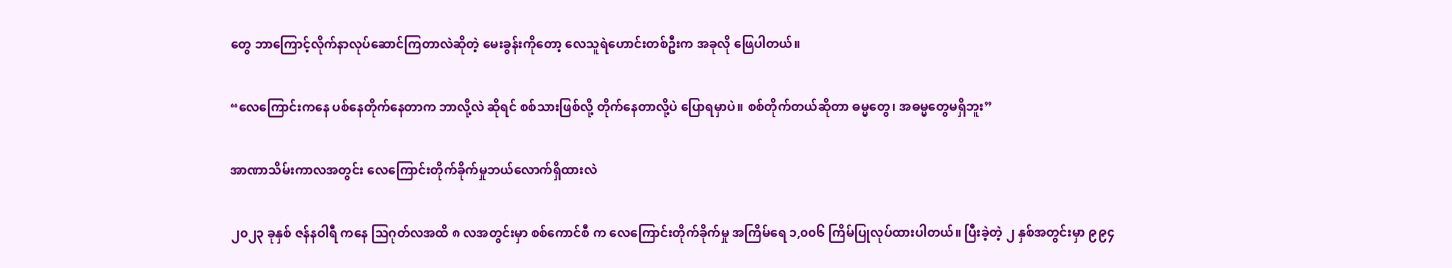တွေ ဘာကြောင့်လိုက်နာလုပ်ဆောင်ကြတာလဲဆိုတဲ့ မေးခွန်းကိုတော့ လေသူရဲဟောင်းတစ်ဦးက အခုလို ဖြေပါတယ်။

“လေကြောင်းကနေ ပစ်နေတိုက်နေတာက ဘာလို့လဲ ဆိုရင် စစ်သားဖြစ်လို့ တိုက်နေတာလို့ပဲ ပြောရမှာပဲ။ စစ်တိုက်တယ်ဆိုတာ ဓမ္မတွေ၊ အဓမ္မတွေမရှိဘူး”

အာဏာသိမ်းကာလအတွင်း လေကြောင်းတိုက်ခိုက်မှုဘယ်လောက်ရှိထားလဲ

၂၀၂၃ ခုနှစ် ဇန်နဝါရီ ကနေ သြဂုတ်လအထိ ၈ လအတွင်းမှာ စစ်ကောင်စီ က လေကြောင်းတိုက်ခိုက်မှု အကြိမ်ရေ ၁,၀၀၆ ကြိမ်ပြုလုပ်ထားပါတယ်။ ပြီးခဲ့တဲ့ ၂ နှစ်အတွင်းမှာ ၉၉၄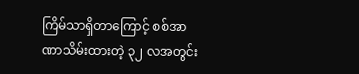ကြိမ်သာရှိတာကြောင့် စစ်အာဏာသိမ်းထားတဲ့ ၃၂ လအတွင်း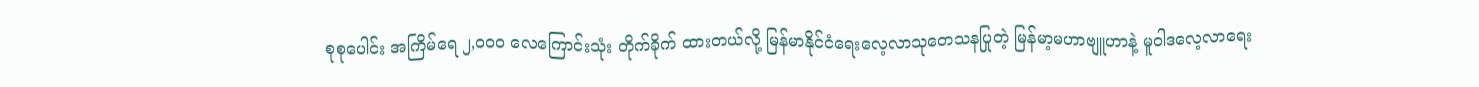စုစုပေါင်း အကြိမ်ရေ ၂,၀၀၀ လေကြောင်းသုံး တိုက်ခိုက် ထားတယ်လို့ မြန်မာနိုင်ငံရေးလေ့လာသုတေသနပြုတဲ့ မြန်မာ့မဟာဗျူဟာနဲ့ မူဝါဒလေ့လာရေး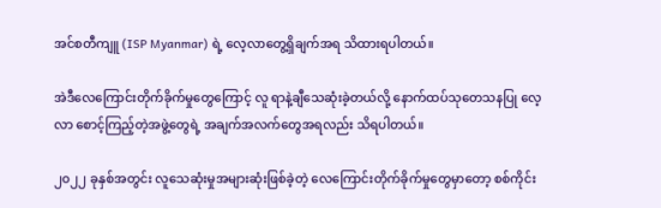အင်စတီကျူ (ISP Myanmar) ရဲ့ လေ့လာတွေ့ရှိချက်အရ သိထားရပါတယ်။

အဲဒီလေကြောင်းတိုက်ခိုက်မှုတွေကြောင့် လူ ရာနဲ့ချီသေဆုံးခဲ့တယ်လို့ နောက်ထပ်သုတေသနပြု လေ့လာ စောင့်ကြည့်တဲ့အဖွဲ့တွေရဲ့ အချက်အလက်တွေအရလည်း သိရပါတယ်။

၂၀၂၂ ခုနှစ်အတွင်း လူသေဆုံးမှုအများဆုံးဖြစ်ခဲ့တဲ့ လေကြောင်းတိုက်ခိုက်မှုတွေမှာတော့ စစ်ကိုင်း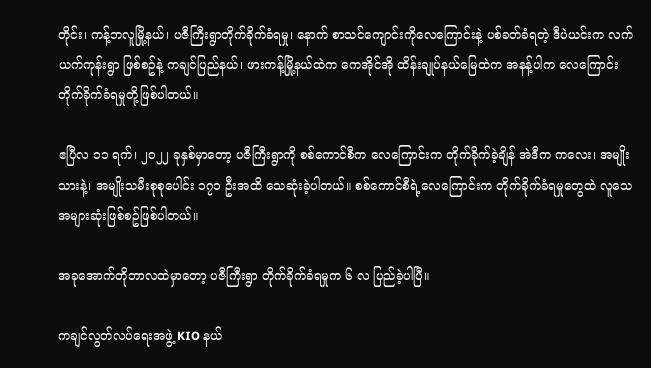တိုင်း၊ ကန့်ဘလူမြို့နယ်၊ ပဇီကြီးရွာတိုက်ခိုက်ခံရမှု၊ နောက် စာသင်ကျောင်းကိုလေကြောင်းနဲ့ ပစ်ခတ်ခံရတဲ့ ဒီပဲယင်းက လက်ယက်ကုန်းရွာ ဖြစ်စဥ်နဲ့ ကချင်ပြည်နယ်၊ ဖားကန့်မြို့နယ်ထဲက ကေအိုင်အို ထိန်းချုပ်နယ်မြေထဲက အနန့်ပါက လေကြောင်းတိုက်ခိုက်ခံရမှုတို့ဖြစ်ပါတယ်။

ဧပြီလ ၁၁ ရက်၊ ၂၀၂၂ ခုနှစ်မှာတော့ ပဇီကြီးရွာကို စစ်ကောင်စီက လေကြောင်းက တိုက်ခိုက်ခဲ့ချိန် အဲဒီက ကလေး၊ အမျိုးသားနဲ့၊ အမျိုးသမီးစုစုပေါင်း ၁၇၁ ဦးအထိ သေဆုံးခဲ့ပါတယ်။ စစ်ကောင်စီရဲ့လေကြောင်းက တိုက်ခိုက်ခံရမှုတွေထဲ လူသေအများဆုံးဖြစ်စဥ်ဖြစ်ပါတယ်။

အခုအောက်တိုဘာလထဲမှာတော့ ပဇီကြီးရွာ တိုက်ခိုက်ခံရမှုက ၆ လ ပြည်ခဲ့ပါပြီ။

ကချင်လွတ်လပ်ရေးအဖွဲ့ KIO နယ်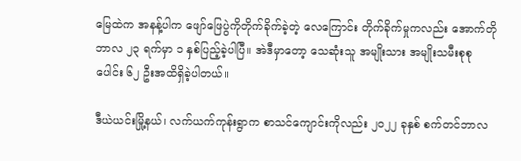မြေထဲက အနန့်ပါက ဖျော်ဖြေပွဲကိုတိုက်ခိုက်ခဲ့တဲ့ လေကြောင်း တိုက်ခိုက်မှုကလည်း အောက်တိုဘာလ ၂၃ ရက်မှာ ၁ နှစ်ပြည့်ခဲ့ပါပြီ။ အဲဒီမှာတော့ သေဆုံးသူ အမျိုးသား အမျိုးသမီးစုစုပေါင်း ၆၂ ဦးအထိရှိခဲ့ပါတယ်။

ဒီယဲယင်းမြို့နယ်၊ လက်ယက်ကုန်းရွာက စာသင်ကျောင်းကိုလည်း ၂၀၂၂ ခုနှစ် စက်တင်ဘာလ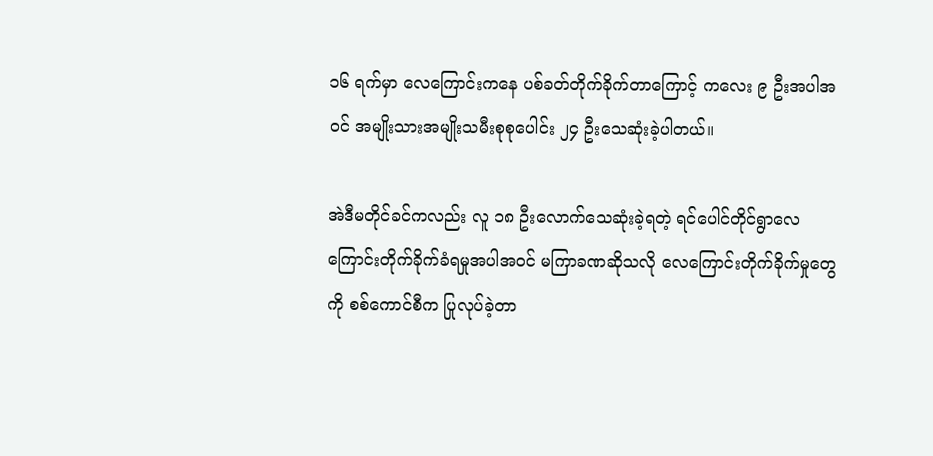၁၆ ရက်မှာ လေကြောင်းကနေ ပစ်ခတ်တိုက်ခိုက်တာကြောင့် ကလေး ၉ ဦးအပါအဝင် အမျိုးသားအမျိုးသမီးစုစုပေါင်း ၂၄ ဦးသေဆုံးခဲ့ပါတယ်။

အဲဒီမတိုင်ခင်ကလည်း လူ ၁၈ ဦးလောက်သေဆုံးခဲ့ရတဲ့ ရင်ပေါင်တိုင်ရွာလေကြောင်းတိုက်ခိုက်ခံရမှုအပါအဝင် မကြာခဏဆိုသလို လေကြောင်းတိုက်ခိုက်မှုတွေကို စစ်ကောင်စီက ပြုလုပ်ခဲ့တာ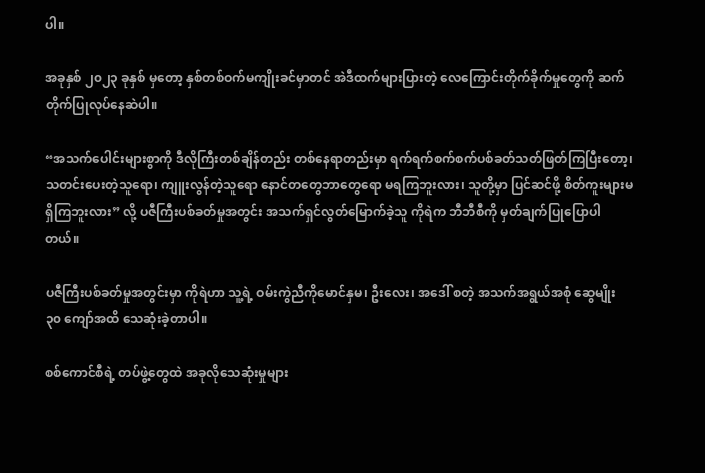ပါ။

အခုနှစ် ၂၀၂၃ ခုနှစ် မှတော့ နှစ်တစ်ဝက်မကျိုးခင်မှာတင် အဲဒီထက်များပြားတဲ့ လေကြောင်းတိုက်ခိုက်မှုတွေကို ဆက်တိုက်ပြုလုပ်နေဆဲပါ။

“အသက်ပေါင်းများစွာကို ဒီလိုကြီးတစ်ချိန်တည်း တစ်နေရာတည်းမှာ ရက်ရက်စက်စက်ပစ်ခတ်သတ်ဖြတ်ကြပြီးတော့၊ သတင်းပေးတဲ့သူရော၊ ကျူးလွန်တဲ့သူရော နောင်တတွေဘာတွေရော မရကြဘူးလား၊ သူတို့မှာ ပြင်ဆင်ဖို့ စိတ်ကူးများမရှိကြဘူးလား” လို့ ပဇီကြီးပစ်ခတ်မှုအတွင်း အသက်ရှင်လွတ်မြောက်ခဲ့သူ ကိုရဲက ဘီဘီစီကို မှတ်ချက်ပြုပြောပါတယ်။

ပဇီကြီးပစ်ခတ်မှုအတွင်းမှာ ကိုရဲဟာ သူ့ရဲ့ ဝမ်းကွဲညီကိုမောင်နှမ၊ ဦးလေး၊ အဒေါ် စတဲ့ အသက်အရွယ်အစုံ ဆွေမျိုး ၃၀ ကျော်အထိ သေဆုံးခဲ့တာပါ။

စစ်ကောင်စီရဲ့ တပ်ဖွဲ့တွေထဲ အခုလိုသေဆုံးမှုများ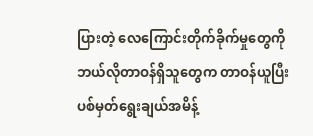ပြားတဲ့ လေကြောင်းတိုက်ခိုက်မှုတွေကို ဘယ်လိုတာဝန်ရှိသူတွေက တာဝန်ယူပြီး ပစ်မှတ်ရွေးချယ်အမိန့်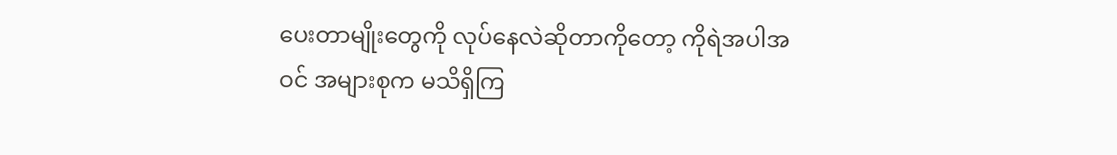ပေးတာမျိုးတွေကို လုပ်နေလဲဆိုတာကိုတော့ ကိုရဲအပါအဝင် အများစုက မသိရှိကြ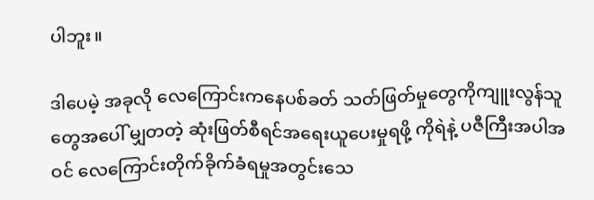ပါဘူး။

ဒါပေမဲ့ အခုလို လေကြောင်းကနေပစ်ခတ် သတ်ဖြတ်မှုတွေကိုကျူးလွန်သူတွေအပေါ် မျှတတဲ့ ဆုံးဖြတ်စီရင်အရေးယူပေးမှုရဖို့ ကိုရဲနဲ့ ပဇီကြီးအပါအဝင် လေကြောင်းတိုက်ခိုက်ခံရမှုအတွင်းသေ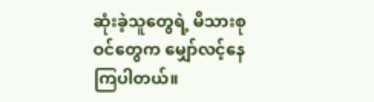ဆုံးခဲ့သူတွေရဲ့ မိသားစုဝင်တွေက မျှော်လင့်နေကြပါတယ်။